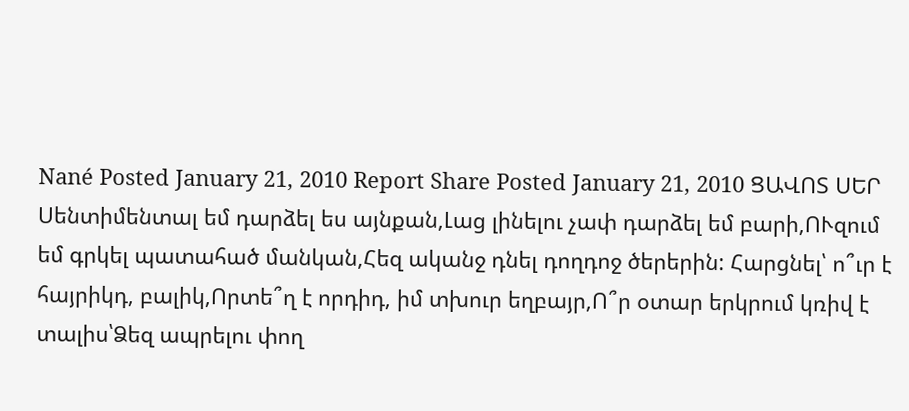Nané Posted January 21, 2010 Report Share Posted January 21, 2010 ՑԱՎՈՏ ՍԵՐ Սենտիմենտալ եմ դարձել ես այնքան,Լաց լինելու չափ դարձել եմ բարի,ՈՒզում եմ գրկել պատահած մանկան,Հեզ ականջ դնել դողդոջ ծերերին: Հարցնել՝ ո՞ւր է հայրիկդ, բալիկ,Որտե՞ղ է որդիդ, իմ տխուր եղբայր,Ո՞ր օտար երկրում կռիվ է տալիս՝Ձեզ ապրելու փող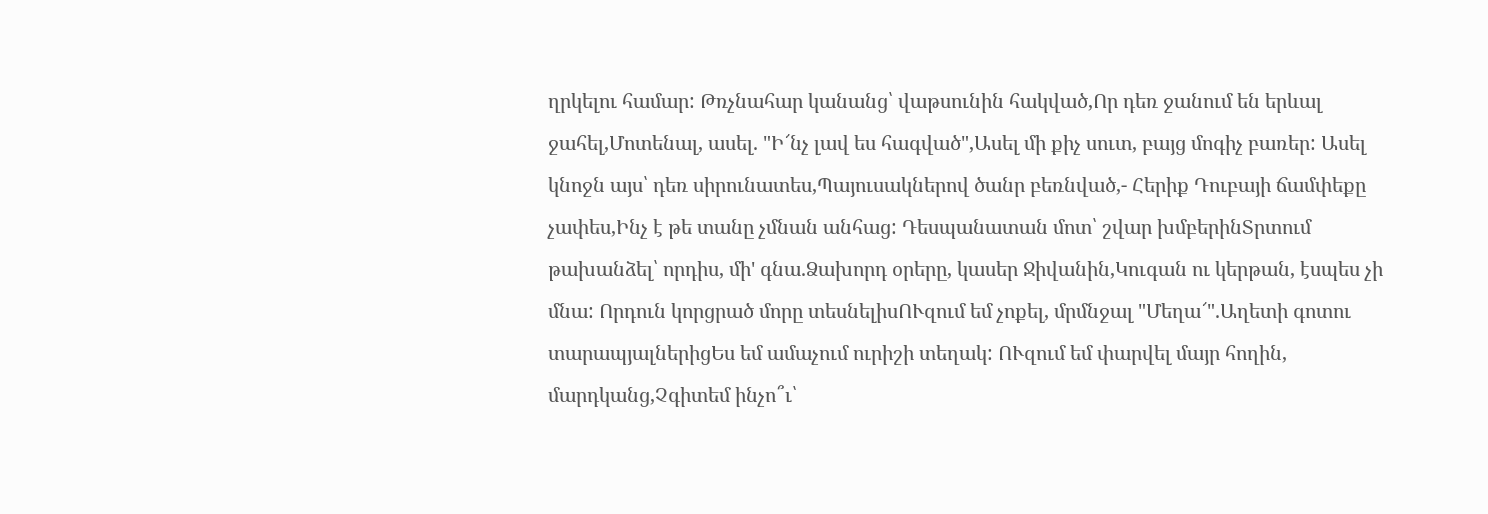ղրկելու համար: Թռչնահար կանանց՝ վաթսունին հակված,Որ դեռ ջանում են երևալ ջահել,Մոտենալ, ասել. "Ի՜նչ լավ ես հագված",Ասել մի քիչ սուտ, բայց մոգիչ բառեր: Ասել կնոջն այս՝ դեռ սիրունատես,Պայուսակներով ծանր բեռնված,- Հերիք Դուբայի ճամփեքը չափես,Ինչ է թե տանը չմնան անհաց: Դեսպանատան մոտ՝ շվար խմբերինՏրտում թախանձել՝ որդիս, մի' գնա.Ձախորդ օրերը, կասեր Ջիվանին,Կուգան ու կերթան, էսպես չի մնա: Որդուն կորցրած մորը տեսնելիսՈՒզում եմ չոքել, մրմնջալ "Մեղա՜".Աղետի գոտու տարապյալներիցԵս եմ ամաչում ուրիշի տեղակ: ՈՒզում եմ փարվել մայր հողին, մարդկանց,Չգիտեմ ինչո՞ւ՝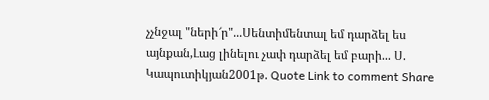չչնջալ "ների՜ր"...Սենտիմենտալ եմ դարձել ես այնքան,Լաց լինելու չափ դարձել եմ բարի... Ս. Կապուտիկյան2001թ. Quote Link to comment Share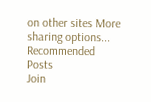on other sites More sharing options...
Recommended Posts
Join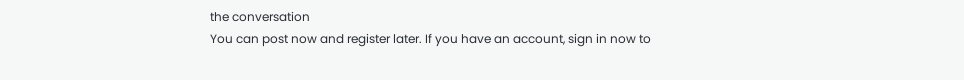the conversation
You can post now and register later. If you have an account, sign in now to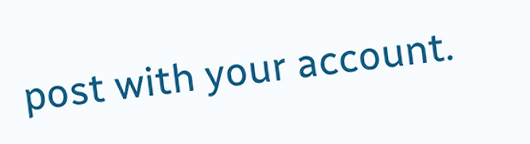post with your account.